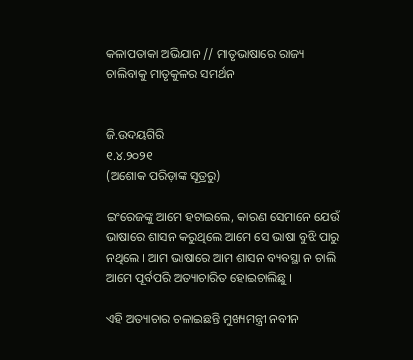କଳାପତାକା ଅଭିଯାନ // ମାତୃଭାଷାରେ ରାଜ୍ୟ ଚାଲିବାକୁ ମାତୃକୁଳର ସମର୍ଥନ


ଜି.ଉଦୟଗିରି
୧.୪.୨୦୨୧
(ଅଶୋକ ପରିଡ଼ାଙ୍କ ସୂତ୍ରରୁ)

ଇଂରେଜଙ୍କୁ ଆମେ ହଟାଇଲେ, କାରଣ ସେମାନେ ଯେଉଁ ଭାଷାରେ ଶାସନ କରୁଥିଲେ ଆମେ ସେ ଭାଷା ବୁଝି ପାରୁ ନଥିଲେ । ଆମ ଭାଷାରେ ଆମ ଶାସନ ବ୍ୟବସ୍ଥା ନ ଚାଲି ଆମେ ପୂର୍ବପରି ଅତ୍ୟାଚାରିତ ହୋଇଚାଲିଛୁ ।

ଏହି ଅତ୍ୟାଚାର ଚଳାଇଛନ୍ତି ମୁଖ୍ୟମନ୍ତ୍ରୀ ନବୀନ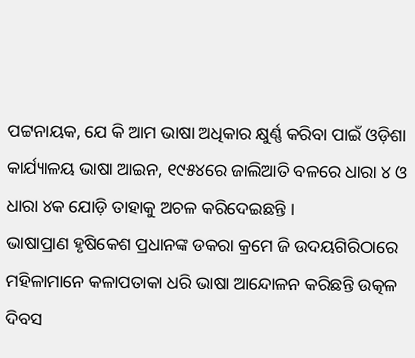ପଟ୍ଟନାୟକ, ଯେ କି ଆମ ଭାଷା ଅଧିକାର କ୍ଷୁର୍ଣ୍ଣ କରିବା ପାଇଁ ଓଡ଼ିଶା କାର୍ଯ୍ୟାଳୟ ଭାଷା ଆଇନ, ୧୯୫୪ରେ ଜାଲିଆତି ବଳରେ ଧାରା ୪ ଓ ଧାରା ୪କ ଯୋଡ଼ି ତାହାକୁ ଅଚଳ କରିଦେଇଛନ୍ତି ।
ଭାଷାପ୍ରାଣ ହୃଷିକେଶ ପ୍ରଧାନଙ୍କ ଡକରା କ୍ରମେ ଜି ଉଦୟଗିରିଠାରେ ମହିଳାମାନେ କଳାପତାକା ଧରି ଭାଷା ଆନ୍ଦୋଳନ କରିଛନ୍ତି ଉତ୍କଳ ଦିବସ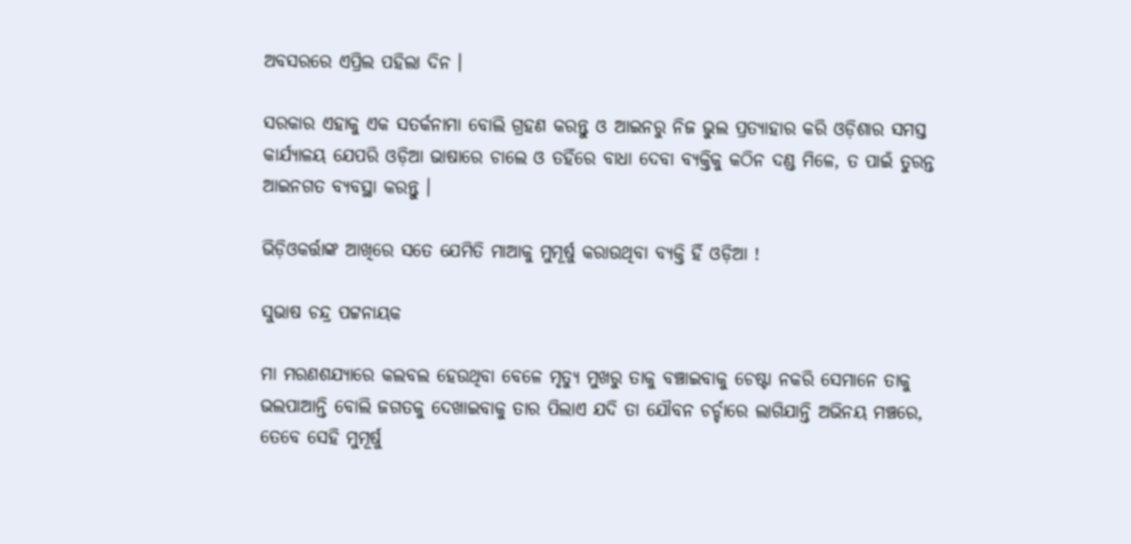ଅବସରରେ ଏପ୍ରିଲ ପହିଲା ଦିନ ।

ସରକାର ଏହାକୁ ଏକ ସତର୍କନାମା ବୋଲି ଗ୍ରହଣ କରନ୍ତୁ ଓ ଆଇନରୁ ନିଜ ଭୁଲ ପ୍ରତ୍ୟାହାର କରି ଓଡ଼ିଶାର ସମସ୍ତ କାର୍ଯ୍ୟାଳୟ ଯେପରି ଓଡ଼ିଆ ଭାଷାରେ ଚାଲେ ଓ ତହିଁରେ ବାଧା ଦେବା ବ୍ୟକ୍ତିକୁ କଠିନ ଦଣ୍ଡ ମିଳେ, ତ ପାଇଁ ତୁରନ୍ତ ଆଇନଗତ ବ୍ୟବସ୍ଥା କରନ୍ତୁ ।

ଭିଡ଼ିଓକର୍ତ୍ତାଙ୍କ ଆଖିରେ ସତେ ଯେମିତି ମାଆକୁ ମୁମୂର୍ଷୁ କରାଉଥିବା ବ୍ୟକ୍ତି ହିଁ ଓଡ଼ିଆ !

ସୁଭାଷ ଚନ୍ଦ୍ର ପଟ୍ଟନାୟକ

ମା ମରଣଶଯ୍ୟାରେ କଲବଲ ହେଉଥିବା ବେଳେ ମୃତ୍ୟୁ ମୁଖରୁ ତାକୁ ବଞ୍ଚାଇବାକୁ ଚେଷ୍ଟା ନକରି ସେମାନେ ତାକୁ ଭଲପାଆନ୍ତି ବୋଲି ଜଗତକୁ ଦେଖାଇବାକୁ ତାର ପିଲାଏ ଯଦି ତା ଯୌବନ ଚର୍ଚ୍ଚାରେ ଲାଗିଯାନ୍ତି ଅଭିନୟ ମଞ୍ଚରେ, ତେବେ ସେହି ମୁମୂର୍ଷୁ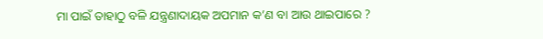ମା ପାଇଁ ତାହାଠୁ ବଳି ଯନ୍ତ୍ରଣାଦାୟକ ଅପମାନ କ’ଣ ବା ଆଉ ଥାଇପାରେ ?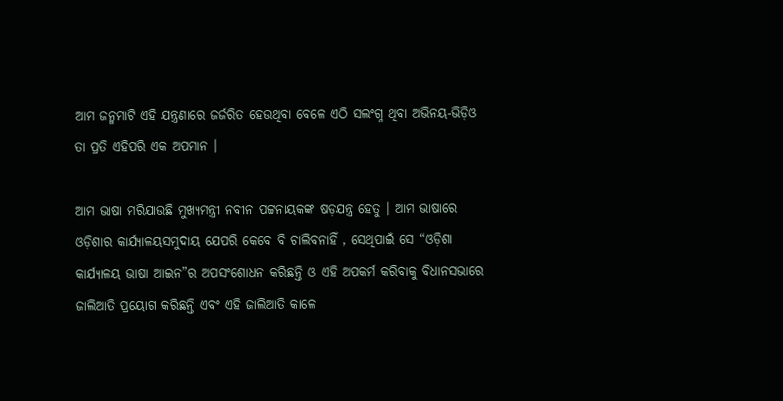ଆମ ଜନ୍ମମାଟି ଏହି ଯନ୍ତ୍ରଣାରେ ଜର୍ଜରିତ ହେଉଥିବା ବେଳେ ଏଠି ସଲଂଗ୍ନ ଥିବା ଅଭିନୟ-ଭିଡ଼ିଓ ତା ପ୍ରତି ଏହିପରି ଏକ ଅପମାନ ।

ଆମ ଭାଷା ମରିଯାଉଛି ମୁଖ୍ୟମନ୍ତ୍ରୀ ନବୀନ ପଟ୍ଟନାୟକଙ୍କ ଷଡ଼ଯନ୍ତ୍ର ହେତୁ । ଆମ ଭାଷାରେ ଓଡ଼ିଶାର କାର୍ଯ୍ୟାଳୟସମୁଦାୟ ଯେପରି କେବେ ବି ଚାଲିବନାହିଁ , ସେଥିପାଇଁ ସେ “ଓଡ଼ିଶା କାର୍ଯ୍ୟାଳୟ ଭାଷା ଆଇନ”ର ଅପସଂଶୋଧନ କରିଛନ୍ତି ଓ ଏହି ଅପକର୍ମ କରିବାକୁ ବିଧାନସଭାରେ ଜାଲିଆତି ପ୍ରୟୋଗ କରିଛନ୍ତି ଏବଂ ଏହି ଜାଲିଆତି କାଳେ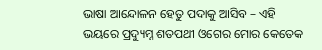ଭାଷା ଆନ୍ଦୋଳନ ହେତୁ ପଦାକୁ ଆସିବ – ଏହି ଭୟରେ ପ୍ରଦ୍ୟୁମ୍ନ ଶତପଥୀ ଓଗେର ମୋର କେତେକ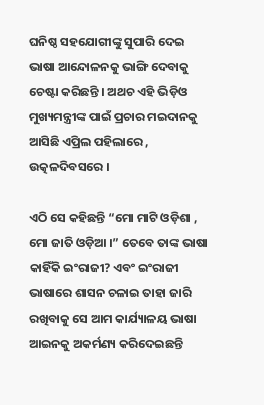ଘନିଷ୍ଠ ସହଯୋଗୀଙ୍କୁ ସୁପାରି ଦେଇ ଭାଷା ଆନ୍ଦୋଳନକୁ ଭାଙ୍ଗି ଦେବାକୁ ଚେଷ୍ଟା କରିଛନ୍ତି । ଅଥଚ ଏହି ଭିଡ଼ିଓ ମୁଖ୍ୟମନ୍ତ୍ରୀଙ୍କ ପାଇଁ ପ୍ରଚାର ମଇଦାନକୁ ଆସିଛି ଏପ୍ରିଲ ପହିଲାରେ , ଉତ୍କଳଦିବସରେ ।

ଏଠି ସେ କହିଛନ୍ତି “ମୋ ମାଟି ଓଡ଼ିଶା , ମୋ ଜାତି ଓଡ଼ିଆ ।” ତେବେ ତାଙ୍କ ଭାଷା କାହିଁକି ଇଂରାଜୀ? ଏବଂ ଇଂରାଜୀ ଭାଷାରେ ଶାସନ ଚଳାଇ ତାହା ଜାରି ରଖିବାକୁ ସେ ଆମ କାର୍ଯ୍ୟାଳୟ ଭାଷା ଆଇନକୁ ଅକର୍ମଣ୍ୟ କରିଦେଇଛନ୍ତି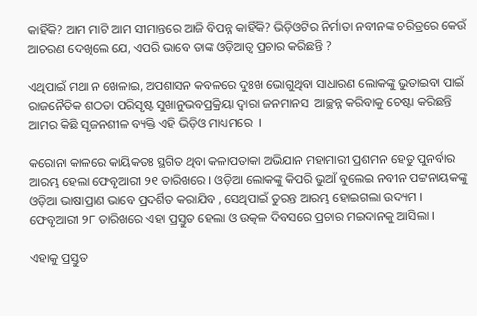କାହିଁକି? ଆମ ମାଟି ଆମ ସୀମାନ୍ତରେ ଆଜି ବିପନ୍ନ କାହିଁକି? ଭିଡ଼ିଓଟିର ନିର୍ମାତା ନବୀନଙ୍କ ଚରିତ୍ରରେ କେଉଁ ଆଚରଣ ଦେଖିଲେ ଯେ, ଏପରି ଭାବେ ତାଙ୍କ ଓଡ଼ିଆତ୍ଵ ପ୍ରଚାର କରିଛନ୍ତି ?

ଏଥିପାଇଁ ମଥା ନ ଖେଳାଇ, ଅପଶାସନ କବଳରେ ଦୁଃଖ ଭୋଗୁଥିବା ସାଧାରଣ ଲୋକଙ୍କୁ ଭୁତାଇବା ପାଇଁ ରାଜନୈତିକ ଶଠତା ପରିସୃଷ୍ଟ ସୁଖାନୁଭବପ୍ରକ୍ରିୟା ଦ୍ଵାରା ଜନମାନସ  ଆଚ୍ଛନ୍ନ କରିବାକୁ ଚେଷ୍ଟା କରିଛନ୍ତି ଆମର କିଛି ସୃଜନଶୀଳ ବ୍ୟକ୍ତି ଏହି ଭିଡ଼ିଓ ମାଧ୍ୟମରେ  ।

କରୋନା କାଳରେ କାୟିକତଃ ସ୍ଥଗିତ ଥିବା କଳାପତାକା ଅଭିଯାନ ମହାମାରୀ ପ୍ରଶମନ ହେତୁ ପୁନର୍ବାର ଆରମ୍ଭ ହେଲା ଫେବୃଆରୀ ୨୧ ତାରିଖରେ । ଓଡ଼ିଆ ଲୋକଙ୍କୁ କିପରି ଭୁଆଁ ବୁଲେଇ ନବୀନ ପଟ୍ଟନାୟକଙ୍କୁ ଓଡ଼ିଆ ଭାଷାପ୍ରାଣ ଭାବେ ପ୍ରଦର୍ଶିତ କରାଯିବ , ସେଥିପାଇଁ ତୁରନ୍ତ ଆରମ୍ଭ ହୋଇଗଲା ଉଦ୍ୟମ । ଫେବୃଆରୀ ୨୮ ତାରିଖରେ ଏହା ପ୍ରସ୍ତୁତ ହେଲା ଓ ଉତ୍କଳ ଦିବସରେ ପ୍ରଚାର ମଇଦାନକୁ ଆସିଲା ।

ଏହାକୁ ପ୍ରସ୍ତୁତ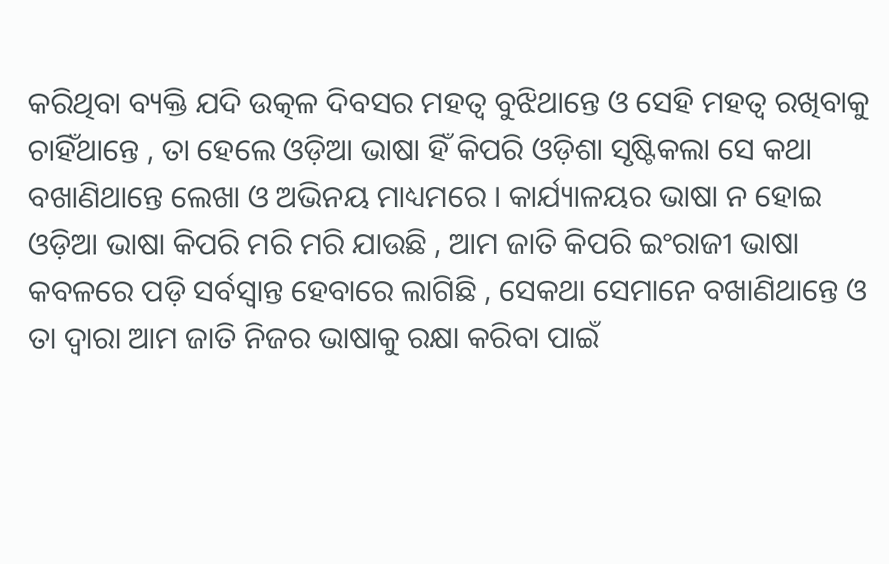କରିଥିବା ବ୍ୟକ୍ତି ଯଦି ଉତ୍କଳ ଦିବସର ମହତ୍ଵ ବୁଝିଥାନ୍ତେ ଓ ସେହି ମହତ୍ଵ ରଖିବାକୁ ଚାହିଁଥାନ୍ତେ , ତା ହେଲେ ଓଡ଼ିଆ ଭାଷା ହିଁ କିପରି ଓଡ଼ିଶା ସୃଷ୍ଟିକଲା ସେ କଥା ବଖାଣିଥାନ୍ତେ ଲେଖା ଓ ଅଭିନୟ ମାଧ୍ୟମରେ । କାର୍ଯ୍ୟାଳୟର ଭାଷା ନ ହୋଇ ଓଡ଼ିଆ ଭାଷା କିପରି ମରି ମରି ଯାଉଛି , ଆମ ଜାତି କିପରି ଇଂରାଜୀ ଭାଷା କବଳରେ ପଡ଼ି ସର୍ବସ୍ଵାନ୍ତ ହେବାରେ ଲାଗିଛି , ସେକଥା ସେମାନେ ବଖାଣିଥାନ୍ତେ ଓ ତା ଦ୍ଵାରା ଆମ ଜାତି ନିଜର ଭାଷାକୁ ରକ୍ଷା କରିବା ପାଇଁ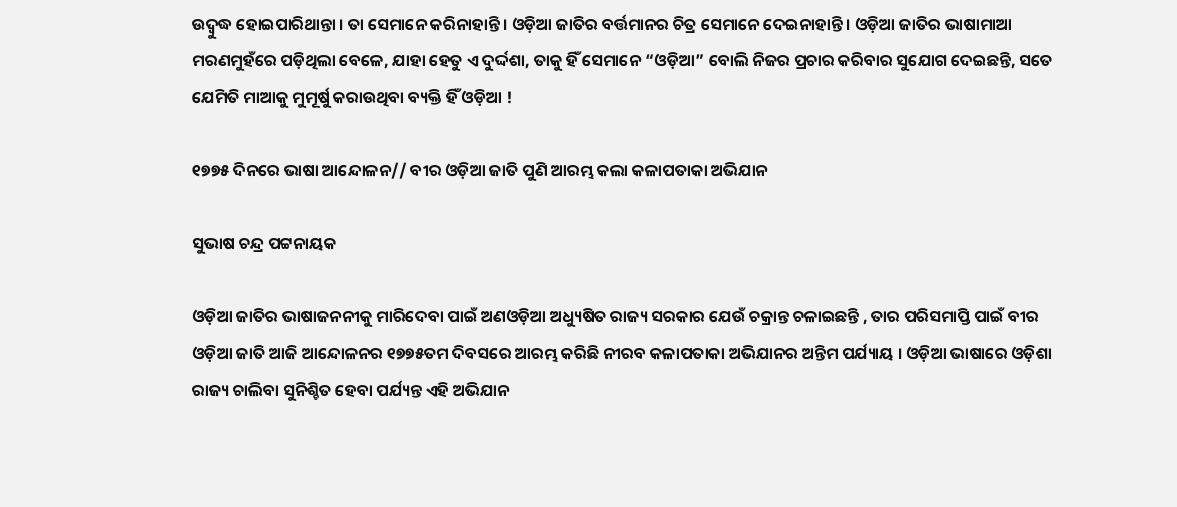ଉଦ୍ବୁଦ୍ଧ ହୋଇପାରିଥାନ୍ତା । ତା ସେମାନେ କରିନାହାନ୍ତି । ଓଡ଼ିଆ ଜାତିର ବର୍ତ୍ତମାନର ଚିତ୍ର ସେମାନେ ଦେଇନାହାନ୍ତି । ଓଡ଼ିଆ ଜାତିର ଭାଷାମାଆ  ମରଣମୁହଁରେ ପଡ଼ିଥିଲା ବେଳେ, ଯାହା ହେତୁ ଏ ଦୁର୍ଦ୍ଦଶା, ତାକୁ ହିଁ ସେମାନେ “ଓଡ଼ିଆ” ବୋଲି ନିଜର ପ୍ରଚାର କରିବାର ସୁଯୋଗ ଦେଇଛନ୍ତି, ସତେ ଯେମିତି ମାଆକୁ ମୁମୂର୍ଷୁ କରାଉଥିବା ବ୍ୟକ୍ତି ହିଁ ଓଡ଼ିଆ !

୧୭୭୫ ଦିନରେ ଭାଷା ଆନ୍ଦୋଳନ// ବୀର ଓଡ଼ିଆ ଜାତି ପୁଣି ଆରମ୍ଭ କଲା କଳାପତାକା ଅଭିଯାନ

ସୁଭାଷ ଚନ୍ଦ୍ର ପଟ୍ଟନାୟକ

ଓଡ଼ିଆ ଜାତିର ଭାଷାଜନନୀକୁ ମାରିଦେବା ପାଇଁ ଅଣଓଡ଼ିଆ ଅଧ୍ୟୁଷିତ ରାଜ୍ୟ ସରକାର ଯେଉଁ ଚକ୍ରାନ୍ତ ଚଳାଇଛନ୍ତି , ତାର ପରିସମାପ୍ତି ପାଇଁ ବୀର ଓଡ଼ିଆ ଜାତି ଆଜି ଆନ୍ଦୋଳନର ୧୭୭୫ତମ ଦିବସରେ ଆରମ୍ଭ କରିଛି ନୀରବ କଳାପତାକା ଅଭିଯାନର ଅନ୍ତିମ ପର୍ଯ୍ୟାୟ । ଓଡ଼ିଆ ଭାଷାରେ ଓଡ଼ିଶା ରାଜ୍ୟ ଚାଲିବା ସୁନିଶ୍ଚିତ ହେବା ପର୍ଯ୍ୟନ୍ତ ଏହି ଅଭିଯାନ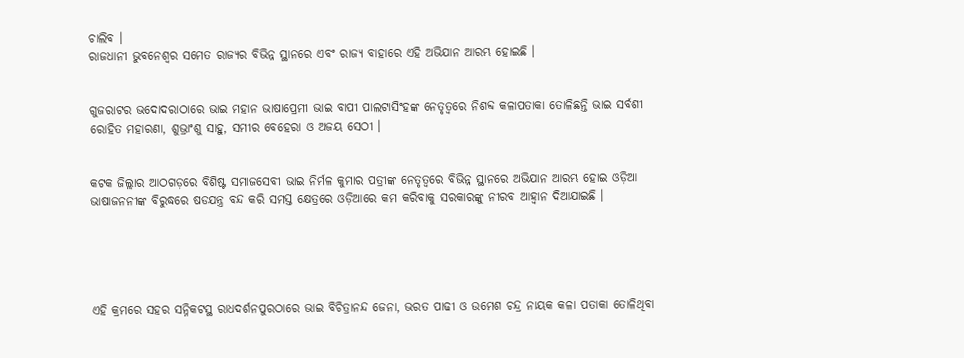ଚାଲିବ ।
ରାଜଧାନୀ ଭୁବନେଶ୍ବର ସମେତ ରାଜ୍ୟର ବିଭିନ୍ନ ସ୍ଥାନରେ ଏବଂ ରାଜ୍ୟ ବାହାରେ ଏହି ଅଭିଯାନ ଆରମ୍ଭ ହୋଇଛି ।


ଗୁଜରାଟର ଭଦୋଦରାଠାରେ ଭାଇ ମହାନ ଭାଷାପ୍ରେମୀ ଭାଇ ବାପୀ ପାଲଟାସିଂହଙ୍କ ନେତୃତ୍ବରେ ନିଶବ୍ଦ କଳାପତାକା ତୋଳିଛନ୍ତି ଭାଇ ସର୍ବଶୀ ରୋହିତ ମହାରଣା, ଶୁଭ୍ରାଂଶୁ ସାହୁ, ସମୀର ବେହେରା ଓ ଅଜୟ ସେଠୀ ।


କଟକ ଜିଲ୍ଲାର ଆଠଗଡ଼ରେ ବିଶିଷ୍ଟ ସମାଜସେବୀ ଭାଇ ନିର୍ମଳ କୁମାର ପତ୍ରୀଙ୍କ ନେତୃତ୍ବରେ ବିଭିନ୍ନ ସ୍ଥାନରେ ଅଭିଯାନ ଆରମ୍ଭ ହୋଇ ଓଡ଼ିଆ ଭାଷାଜନନୀଙ୍କ ବିରୁଦ୍ଧରେ ଷଡଯନ୍ତ୍ର ବନ୍ଦ କରି ସମସ୍ତ କ୍ଷେତ୍ରରେ ଓଡ଼ିଆରେ କମ କରିବାକୁ ସରକାରଙ୍କୁ ନୀରବ ଆହ୍ଵାନ ଦିଆଯାଇଛି ।





ଏହି କ୍ରମରେ ସହର ସନ୍ନିକଟସ୍ଥ ରାଧଦର୍ଶନପୁରଠାରେ ଭାଇ ବିଚିତ୍ରାନନ୍ଦ ଜେନା, ଭରତ ପାଢୀ ଓ ଉମେଶ ଚନ୍ଦ୍ର ନାୟକ କଳା ପତାକା ତୋଳିଥିବା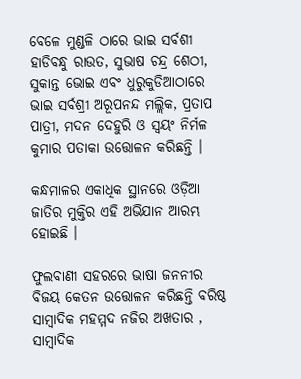ବେଳେ ମୁଣ୍ଡଳି ଠାରେ ଭାଇ ସର୍ବଶୀ ହାଡିବନ୍ଧୁ ରାଉତ, ସୁଭାଷ ଚନ୍ଦ୍ର ଶେଠୀ, ସୁକାନ୍ତ ଭୋଇ ଏବଂ ଧୁରୁକୁଡିଆଠାରେ ଭାଇ ସର୍ବଶ୍ରୀ ଅରୂପନନ୍ଦ ମଲ୍ଲିକ, ପ୍ରତାପ ପାତ୍ରୀ, ମଦନ ଦେହୁରି ଓ ସ୍ଵୟଂ ନିର୍ମଳ କୁମାର ପତାକା ଉତ୍ତୋଳନ କରିଛନ୍ତି ।

କନ୍ଧମାଳର ଏକାଧିକ ସ୍ଥାନରେ ଓଡ଼ିଆ ଜାତିର ମୁକ୍ତିର ଏହି ଅଭିଯାନ ଆରମ୍ଭ ହୋଇଛି ।

ଫୁଲବାଣୀ ସହରରେ ଭାଷା ଜନନୀର ବିଜୟ କେତନ ଉତ୍ତୋଳନ କରିଛନ୍ତି ବରିଷ୍ଠ ସାମ୍ବାଦିକ ମହମ୍ମଦ ନଜିର ଅଖତାର , ସାମ୍ବାଦିକ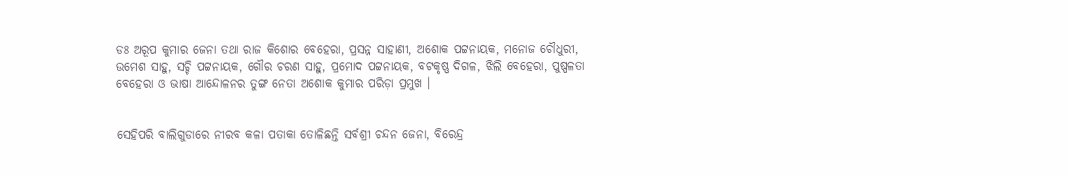ଡଃ ଅରୂପ କୁମାର ଜେନା ତଥା ରାଜ କିଶୋର ବେହେରା, ପ୍ରସନ୍ନ ସାହାଣୀ, ଅଶୋକ ପଟ୍ଟନାୟକ, ମନୋଜ ଚୌଧୁରୀ, ଉମେଶ ସାହୁ, ସଚ୍ଚି ପଟ୍ଟନାୟକ, ଗୌର ଚରଣ ସାହୁ, ପ୍ରମୋଦ ପଟ୍ଟନାୟକ, ବଟକୃଷ୍ଣ ଦିଗଳ, ଝିଲି ବେହେରା, ପୁଷ୍ପଳତା ବେହେରା ଓ ଭାଷା ଆନ୍ଦୋଳନର ତୁଙ୍ଗ ନେତା ଅଶୋକ କୁମାର ପରିଡ଼ା ପ୍ରମୁଖ ।


ସେହିପରି ବାଲିଗୁଡାରେ ନୀରବ କଳା ପତାକା ତୋଳିଛନ୍ତି ସର୍ବଶ୍ରୀ ଚନ୍ଦନ ଜେନା, ବିରେନ୍ଦ୍ର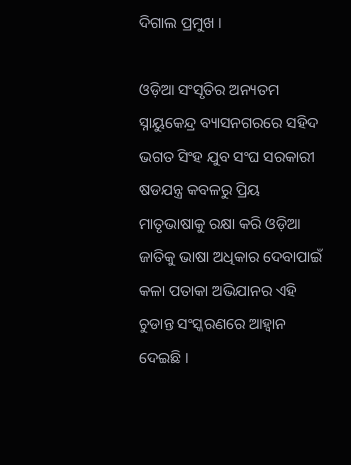ଦିଗାଲ ପ୍ରମୁଖ ।

ଓଡ଼ିଆ ସଂସୃତିର ଅନ୍ୟତମ ସ୍ନାୟୁକେନ୍ଦ୍ର ବ୍ୟାସନଗରରେ ସହିଦ ଭଗତ ସିଂହ ଯୁବ ସଂଘ ସରକାରୀ ଷଡଯନ୍ତ୍ର କବଳରୁ ପ୍ରିୟ ମାତୃଭାଷାକୁ ରକ୍ଷା କରି ଓଡ଼ିଆ ଜାତିକୁ ଭାଷା ଅଧିକାର ଦେବାପାଇଁ କଳା ପତାକା ଅଭିଯାନର ଏହି ଚୁଡାନ୍ତ ସଂସ୍କରଣରେ ଆହ୍ଵାନ ଦେଇଛି ।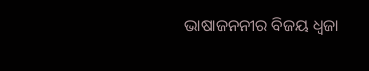ଭାଷାଜନନୀର ବିଜୟ ଧ୍ଵଜା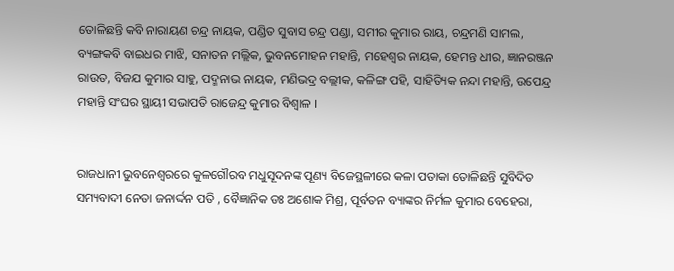ତୋଳିଛନ୍ତି କବି ନାରାୟଣ ଚନ୍ଦ୍ର ନାୟକ, ପଣ୍ଡିତ ସୁବାସ ଚନ୍ଦ୍ର ପଣ୍ଡା, ସମୀର କୁମାର ରାୟ, ଚନ୍ଦ୍ରମଣି ସାମଲ, ବ୍ୟଙ୍ଗକବି ବାଇଧର ମାଝି, ସନାତନ ମଲ୍ଲିକ, ଭୁବନମୋହନ ମହାନ୍ତି, ମହେଶ୍ଵର ନାୟକ, ହେମନ୍ତ ଧୀର, ଜ୍ଞାନରଞ୍ଜନ ରାଉତ, ବିଜଯ କୁମାର ସାହୁ, ପଦ୍ମନାଭ ନାୟକ, ମଣିଭଦ୍ର ବଲ୍ଲୀକ, କଳିଙ୍ଗ ପହି, ସାହିତ୍ୟିକ ନନ୍ଦା ମହାନ୍ତି, ଉପେନ୍ଦ୍ର ମହାନ୍ତି ସଂଘର ସ୍ଥାୟୀ ସଭାପତି ରାଜେନ୍ଦ୍ର କୁମାର ବିଶ୍ଵାଳ ।


ରାଜଧାନୀ ଭୁବନେଶ୍ଵରରେ କୁଳଗୌରବ ମଧୁସୂଦନଙ୍କ ପୂଣ୍ୟ ବିଜେସ୍ଥଳୀରେ କଳା ପତାକା ତୋଳିଛନ୍ତି ସୁବିଦିତ ସମ୍ୟବାଦୀ ନେତା ଜନାର୍ଦ୍ଦନ ପତି , ବୈଜ୍ଞାନିକ ଡଃ ଅଶୋକ ମିଶ୍ର, ପୂର୍ବତନ ବ୍ୟାଙ୍କର ନିର୍ମଳ କୁମାର ବେହେରା,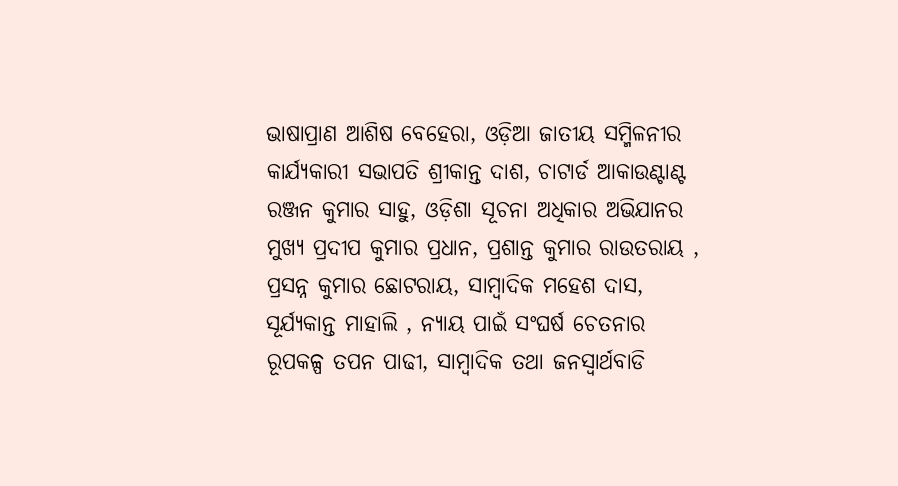ଭାଷାପ୍ରାଣ ଆଶିଷ ବେହେରା, ଓଡ଼ିଆ ଜାତୀୟ ସମ୍ମିଳନୀର କାର୍ଯ୍ୟକାରୀ ସଭାପତି ଶ୍ରୀକାନ୍ତ ଦାଶ, ଚାଟାର୍ଡ ଆକାଉଣ୍ଟାଣ୍ଟ ରଞ୍ଜନ କୁମାର ସାହୁ, ଓଡ଼ିଶା ସୂଚନା ଅଧିକାର ଅଭିଯାନର ମୁଖ୍ୟ ପ୍ରଦୀପ କୁମାର ପ୍ରଧାନ, ପ୍ରଶାନ୍ତ କୁମାର ରାଉତରାୟ , ପ୍ରସନ୍ନ କୁମାର ଛୋଟରାୟ, ସାମ୍ବାଦିକ ମହେଶ ଦାସ, ସୂର୍ଯ୍ୟକାନ୍ତ ମାହାଲି , ନ୍ୟାୟ ପାଇଁ ସଂଘର୍ଷ ଚେତନାର ରୂପକଳ୍ପ ତପନ ପାଢୀ, ସାମ୍ବାଦିକ ତଥା ଜନସ୍ବାର୍ଥବାଡି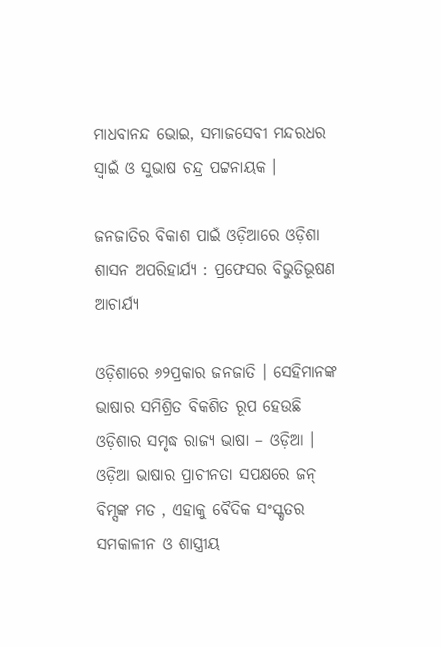ମାଧବାନନ୍ଦ ଭୋଇ, ସମାଜସେବୀ ମନ୍ଦରଧର ସ୍ଵାଇଁ ଓ ସୁଭାଷ ଚନ୍ଦ୍ର ପଟ୍ଟନାୟକ ।

ଜନଜାତିର ବିକାଶ ପାଇଁ ଓଡ଼ିଆରେ ଓଡ଼ିଶା ଶାସନ ଅପରିହାର୍ଯ୍ୟ : ପ୍ରଫେସର ବିଭୁତିଭୂଷଣ ଆଚାର୍ଯ୍ୟ

ଓଡ଼ିଶାରେ ୬୨ପ୍ରକାର ଜନଜାତି । ସେହିମାନଙ୍କ ଭାଷାର ସମିଶ୍ରିତ ବିକଶିତ ରୂପ ହେଉଛି ଓଡ଼ିଶାର ସମୃଦ୍ଧ ରାଜ୍ୟ ଭାଷା – ଓଡ଼ିଆ । ଓଡ଼ିଆ ଭାଷାର ପ୍ରାଚୀନତା ସପକ୍ଷରେ ଜନ୍ ବିମ୍ସଙ୍କ ମତ , ଏହାକୁ ବୈଦିକ ସଂସ୍କୃତର ସମକାଳୀନ ଓ ଶାସ୍ତ୍ରୀୟ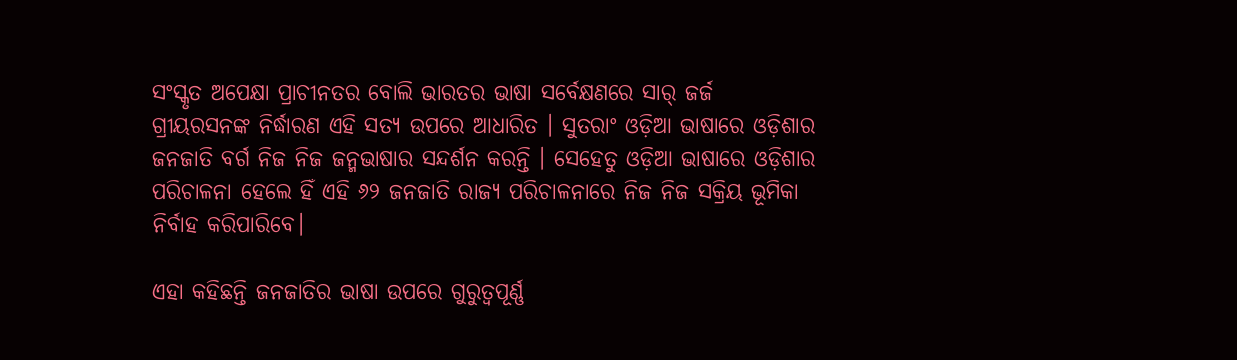ସଂସ୍କୃତ ଅପେକ୍ଷା ପ୍ରାଚୀନତର ବୋଲି ଭାରତର ଭାଷା ସର୍ବେକ୍ଷଣରେ ସାର୍ ଜର୍ଜ ଗ୍ରୀୟରସନଙ୍କ ନିର୍ଦ୍ଧାରଣ ଏହି ସତ୍ୟ ଉପରେ ଆଧାରିତ । ସୁତରାଂ ଓଡ଼ିଆ ଭାଷାରେ ଓଡ଼ିଶାର ଜନଜାତି ବର୍ଗ ନିଜ ନିଜ ଜନ୍ମଭାଷାର ସନ୍ଦର୍ଶନ କରନ୍ତି । ସେହେତୁ ଓଡ଼ିଆ ଭାଷାରେ ଓଡ଼ିଶାର ପରିଚାଳନା ହେଲେ ହିଁ ଏହି ୬୨ ଜନଜାତି ରାଜ୍ୟ ପରିଚାଳନାରେ ନିଜ ନିଜ ସକ୍ରିୟ ଭୂମିକା ନିର୍ବାହ କରିପାରିବେ।

ଏହା କହିଛନ୍ତି ଜନଜାତିର ଭାଷା ଉପରେ ଗୁରୁତ୍ୱପୂର୍ଣ୍ଣ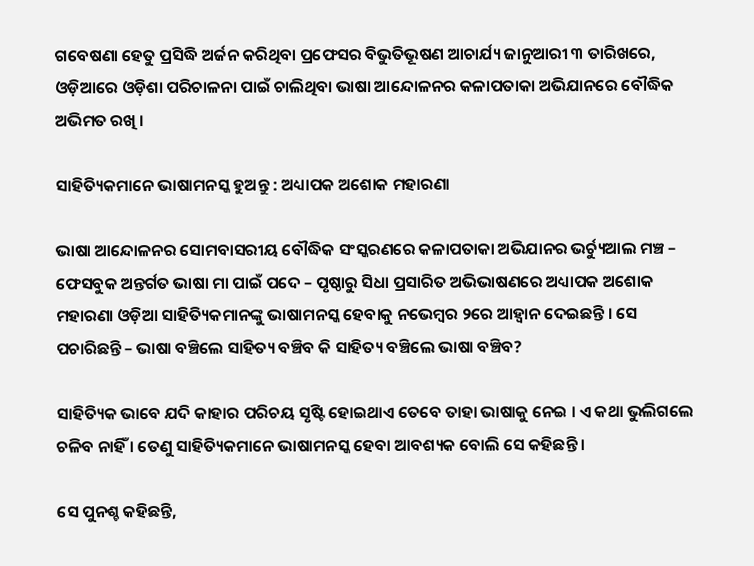ଗବେଷଣା ହେତୁ ପ୍ରସିଦ୍ଧି ଅର୍ଜନ କରିଥିବା ପ୍ରଫେସର ବିଭୁତିଭୂଷଣ ଆଚାର୍ଯ୍ୟ ଜାନୁଆରୀ ୩ ତାରିଖରେ, ଓଡ଼ିଆରେ ଓଡ଼ିଶା ପରିଚାଳନା ପାଇଁ ଚାଲିଥିବା ଭାଷା ଆନ୍ଦୋଳନର କଳାପତାକା ଅଭିଯାନରେ ବୌଦ୍ଧିକ ଅଭିମତ ରଖି ।

ସାହିତ୍ୟିକମାନେ ଭାଷାମନସ୍କ ହୁଅନ୍ତୁ : ଅଧ୍ୟାପକ ଅଶୋକ ମହାରଣା

ଭାଷା ଆନ୍ଦୋଳନର ସୋମବାସରୀୟ ବୌଦ୍ଧିକ ସଂସ୍କରଣରେ କଳାପତାକା ଅଭିଯାନର ଭର୍ଚ୍ୟୁଆଲ ମଞ୍ଚ – ଫେସବୁକ ଅନ୍ତର୍ଗତ ଭାଷା ମା ପାଇଁ ପଦେ – ପୃଷ୍ଠାରୁ ସିଧା ପ୍ରସାରିତ ଅଭିଭାଷଣରେ ଅଧ୍ୟାପକ ଅଶୋକ ମହାରଣା ଓଡ଼ିଆ ସାହିତ୍ୟିକମାନଙ୍କୁ ଭାଷାମନସ୍କ ହେବାକୁ ନଭେମ୍ବର ୨ରେ ଆହ୍ଵାନ ଦେଇଛନ୍ତି । ସେ ପଚାରିଛନ୍ତି – ଭାଷା ବଞ୍ଚିଲେ ସାହିତ୍ୟ ବଞ୍ଚିବ କି ସାହିତ୍ୟ ବଞ୍ଚିଲେ ଭାଷା ବଞ୍ଚିବ?

ସାହିତ୍ୟିକ ଭାବେ ଯଦି କାହାର ପରିଚୟ ସୃଷ୍ଟି ହୋଇଥାଏ ତେବେ ତାହା ଭାଷାକୁ ନେଇ । ଏ କଥା ଭୁଲିଗଲେ ଚଳିବ ନାହିଁ । ତେଣୁ ସାହିତ୍ୟିକମାନେ ଭାଷାମନସ୍କ ହେବା ଆବଶ୍ୟକ ବୋଲି ସେ କହିଛନ୍ତି ।

ସେ ପୁନଶ୍ଚ କହିଛନ୍ତି,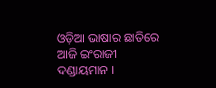ଓଡ଼ିଆ ଭାଷାର ଛାତିରେ ଆଜି ଇଂରାଜୀ ଦଣ୍ଡାୟମାନ ।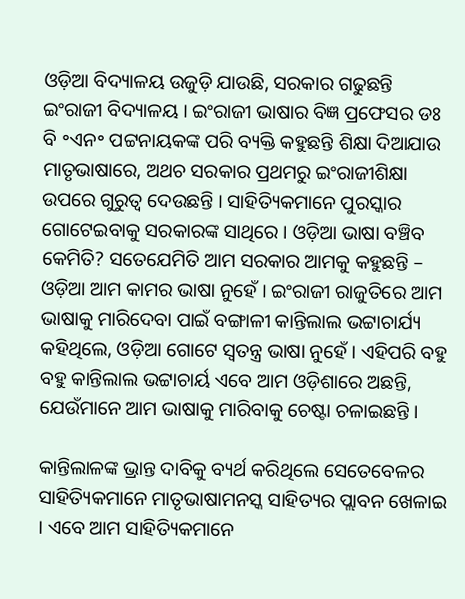ଓଡ଼ିଆ ବିଦ୍ୟାଳୟ ଉଜୁଡ଼ି ଯାଉଛି, ସରକାର ଗଢୁଛନ୍ତି ଇଂରାଜୀ ବିଦ୍ୟାଳୟ । ଇଂରାଜୀ ଭାଷାର ବିଜ୍ଞ ପ୍ରଫେସର ଡଃ ବି ॰ଏନ॰ ପଟ୍ଟନାୟକଙ୍କ ପରି ବ୍ୟକ୍ତି କହୁଛନ୍ତି ଶିକ୍ଷା ଦିଆଯାଉ ମାତୃଭାଷାରେ, ଅଥଚ ସରକାର ପ୍ରଥମରୁ ଇଂରାଜୀଶିକ୍ଷା ଉପରେ ଗୁରୁତ୍ଵ ଦେଉଛନ୍ତି । ସାହିତ୍ୟିକମାନେ ପୁରସ୍କାର ଗୋଟେଇବାକୁ ସରକାରଙ୍କ ସାଥିରେ । ଓଡ଼ିଆ ଭାଷା ବଞ୍ଚିବ କେମିତି? ସତେଯେମିତି ଆମ ସରକାର ଆମକୁ କହୁଛନ୍ତି – ଓଡ଼ିଆ ଆମ କାମର ଭାଷା ନୁହେଁ । ଇଂରାଜୀ ରାଜୁତିରେ ଆମ ଭାଷାକୁ ମାରିଦେବା ପାଇଁ ବଙ୍ଗାଳୀ କାନ୍ତିଲାଲ ଭଟ୍ଟାଚାର୍ଯ୍ୟ କହିଥିଲେ, ଓଡ଼ିଆ ଗୋଟେ ସ୍ଵତନ୍ତ୍ର ଭାଷା ନୁହେଁ । ଏହିପରି ବହୁ ବହୁ କାନ୍ତିଲାଲ ଭଟ୍ଟାଚାର୍ୟ ଏବେ ଆମ ଓଡ଼ିଶାରେ ଅଛନ୍ତି, ଯେଉଁମାନେ ଆମ ଭାଷାକୁ ମାରିବାକୁ ଚେଷ୍ଟା ଚଳାଇଛନ୍ତି ।

କାନ୍ତିଲାଳଙ୍କ ଭ୍ରାନ୍ତ ଦାବିକୁ ବ୍ୟର୍ଥ କରିଥିଲେ ସେତେବେଳର ସାହିତ୍ୟିକମାନେ ମାତୃଭାଷାମନସ୍କ ସାହିତ୍ୟର ପ୍ଲାବନ ଖେଳାଇ । ଏବେ ଆମ ସାହିତ୍ୟିକମାନେ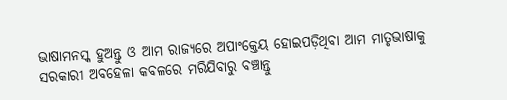ଭାଷାମନସ୍କ ହୁଅନ୍ତୁ ଓ ଆମ ରାଜ୍ୟରେ ଅପାଂକ୍ତେୟ ହୋଇପଡ଼ିଥିବା ଆମ ମାତୃଭାଷାକୁ ସରକାରୀ ଅବହେଳା କବଳରେ ମରିଯିବାରୁ ବଞ୍ଚାନ୍ତୁ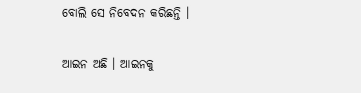ବୋଲି ସେ ନିବେଦନ କରିଛନ୍ତି ।

ଆଇନ ଅଛି । ଆଇନକୁ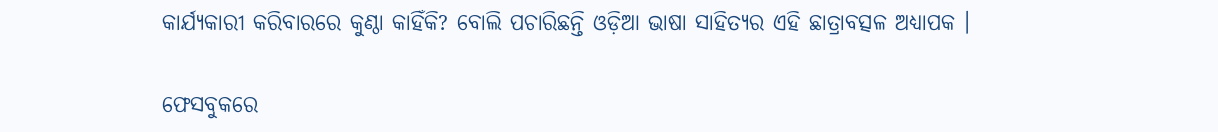କାର୍ଯ୍ୟକାରୀ କରିବାରରେ କୁଣ୍ଠା କାହିଁକି? ବୋଲି ପଚାରିଛନ୍ତି ଓଡ଼ିଆ ଭାଷା ସାହିତ୍ୟର ଏହି ଛାତ୍ରାବତ୍ସଳ ଅଧ୍ୟାପକ ।

ଫେସବୁକରେ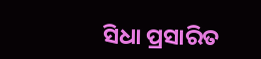ସିଧା ପ୍ରସାରିତ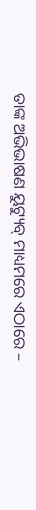ତାଙ୍କ ଅଭିଭାଷଣ ୟୁଟ୍ୟୁବ୍ ମାଧ୍ୟମରେ ଏଠାରେ –